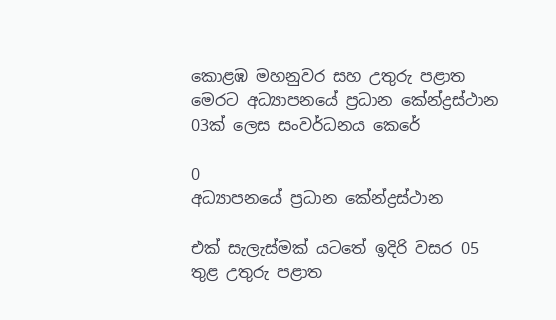කොළඹ මහනුවර සහ උතුරු පළාත මෙරට අධ්‍යාපනයේ ප්‍රධාන කේන්ද්‍රස්ථාන 03ක් ලෙස සංවර්ධනය කෙරේ

0
අධ්‍යාපනයේ ප්‍රධාන කේන්ද්‍රස්ථාන

එක් සැලැස්මක් යටතේ ඉදිරි වසර 05 තුළ උතුරු පළාත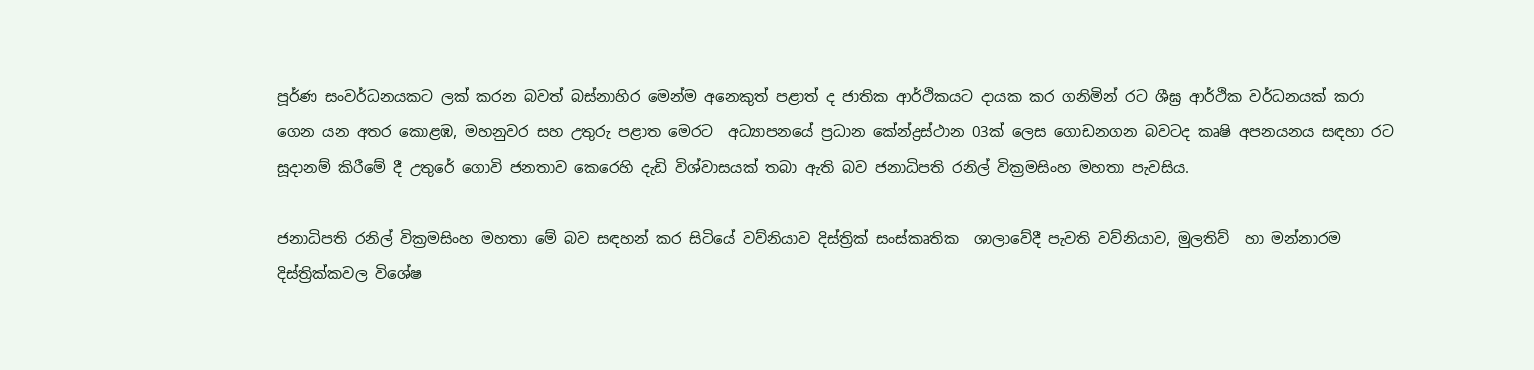පූර්ණ සංවර්ධනයකට ලක් කරන බවත් බස්නාහිර මෙන්ම අනෙකුත් පළාත් ද ජාතික ආර්ථිකයට දායක කර ගනිමින් රට ශීඝ්‍ර ආර්ථික වර්ධනයක් කරා ගෙන යන අතර කොළඹ, මහනුවර සහ උතුරු පළාත මෙරට  අධ්‍යාපනයේ ප්‍රධාන කේන්ද්‍රස්ථාන 03ක් ලෙස ගොඩනගන බවටද කෘෂි අපනයනය සඳහා රට සූදානම් කිරීමේ දී උතුරේ ගොවි ජනතාව කෙරෙහි දැඩි විශ්වාසයක් තබා ඇති බව ජනාධිපති රනිල් වික්‍රමසිංහ මහතා පැවසිය.

ජනාධිපති රනිල් වික්‍රමසිංහ මහතා මේ බව සඳහන් කර සිටියේ වව්නියාව දිස්ත්‍රික් සංස්කෘතික  ශාලාවේදී පැවති වව්නියාව, මුලතිව්  හා මන්නාරම දිස්ත්‍රික්කවල විශේෂ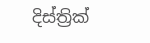දිස්ත්‍රික්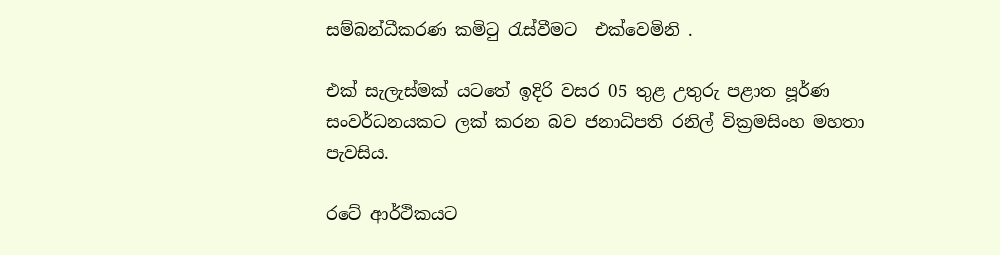සම්බන්ධීකරණ කමිටු රැස්වීමට  එක්වෙමිනි .

එක් සැලැස්මක් යටතේ ඉදිරි වසර 05 තුළ උතුරු පළාත පූර්ණ සංවර්ධනයකට ලක් කරන බව ජනාධිපති රනිල් වික්‍රමසිංහ මහතා පැවසිය.

රටේ ආර්ථිකයට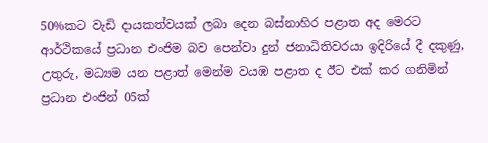50%කට වැඩි දායකත්වයක් ලබා දෙන බස්නාහිර පළාත අද මෙරට ආර්ථිකයේ ප්‍රධාන එංජිම බව පෙන්වා දුන් ජනාධිතිවරයා ඉදිරියේ දී දකුණු, උතුරු, මධ්‍යම යන පළාත් මෙන්ම වයඹ පළාත ද ඊට එක් කර ගනිමින් ප්‍රධාන එංජින් 05ක්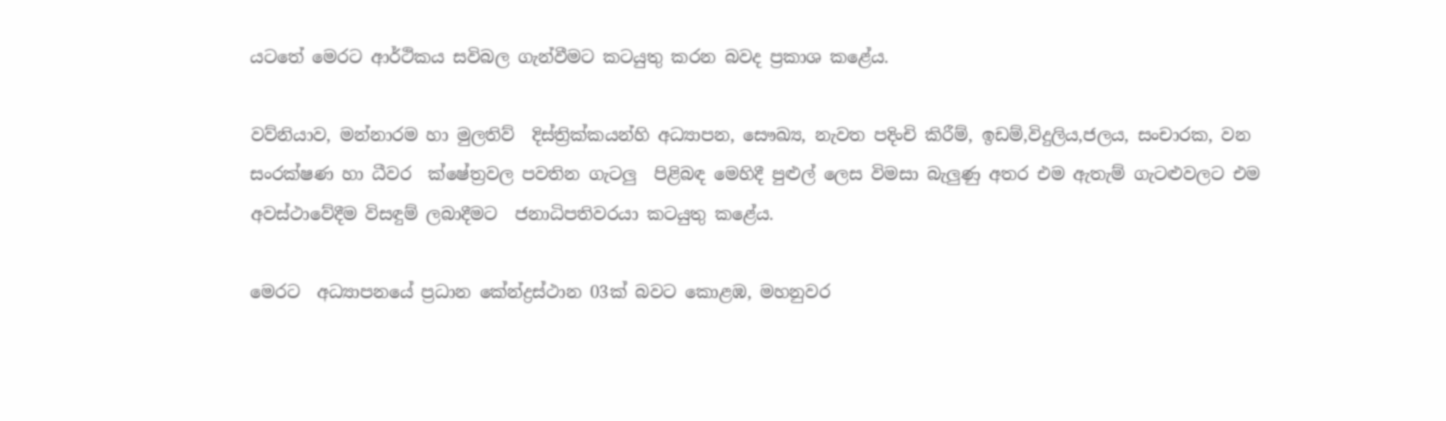යටතේ මෙරට ආර්ථිකය සවිබල ගැන්වීමට කටයුතු කරන බවද ප්‍රකාශ කළේය.

වව්නියාව, මන්නාරම හා මුලතිව්  දිස්ත්‍රික්කයන්හි අධ්‍යාපන, සෞඛ්‍ය, නැවත පදිංචි කිරීම්, ඉඩම්,විදුලිය,ජලය, සංචාරක, වන සංරක්ෂණ හා ධීවර  ක්ෂේත්‍රවල පවතින ගැටලු  පිළිබඳ මෙහිදී පුළුල් ලෙස විමසා බැලුණු අතර එම ඇතැම් ගැටළුවලට එම අවස්ථාවේදීම විසඳුම් ලබාදීමට  ජනාධිපතිවරයා කටයුතු කළේය.

මෙරට  අධ්‍යාපනයේ ප්‍රධාන කේන්ද්‍රස්ථාන 03ක් බවට කොළඹ, මහනුවර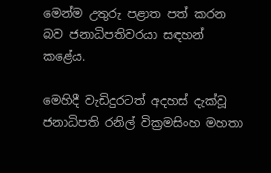මෙන්ම උතුරු පළාත පත් කරන බව ජනාධිපතිවරයා සඳහන් කළේය.

මෙහිදී වැඩිදුරටත් අදහස් දැක්වූ ජනාධිපති රනිල් වික්‍රමසිංහ මහතා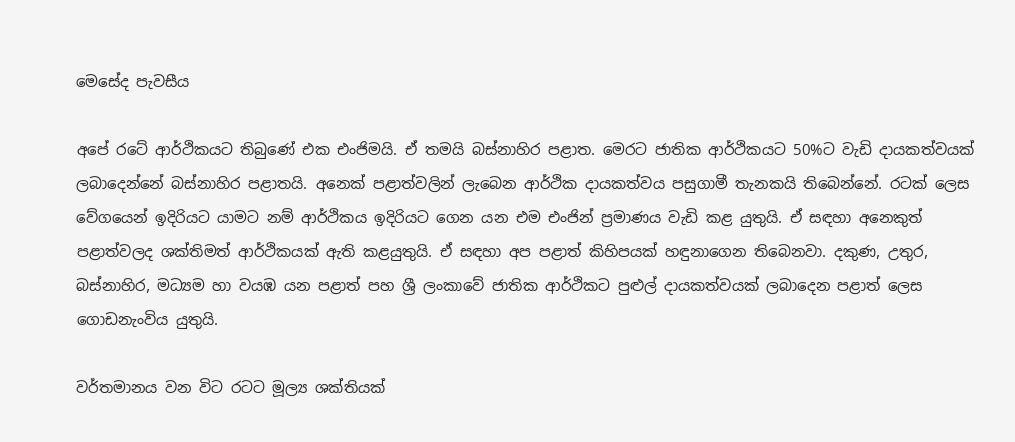මෙසේද පැවසීය

අපේ රටේ ආර්ථිකයට තිබුණේ එක එංජිමයි. ඒ තමයි බස්නාහිර පළාත. මෙරට ජාතික ආර්ථිකයට 50%ට වැඩි දායකත්වයක් ලබාදෙන්නේ බස්නාහිර පළාතයි. අනෙක් පළාත්වලින් ලැබෙන ආර්ථික දායකත්වය පසුගාමී තැනකයි තිබෙන්නේ. රටක් ලෙස වේගයෙන් ඉදිරියට යාමට නම් ආර්ථිකය ඉදිරියට ගෙන යන එම එංජින් ප්‍රමාණය වැඩි කළ යුතුයි. ඒ සඳහා අනෙකුත් පළාත්වලද ශක්තිමත් ආර්ථිකයක් ඇති කළයුතුයි. ඒ සඳහා අප පළාත් කිහිපයක් හඳුනාගෙන තිබෙනවා. දකුණ, උතුර, බස්නාහිර, මධ්‍යම හා වයඹ යන පළාත් පහ ශ්‍රී ලංකාවේ ජාතික ආර්ථිකට පුළුල් දායකත්වයක් ලබාදෙන පළාත් ලෙස ගොඩනැංවිය යුතුයි.

වර්තමානය වන විට රටට මූල්‍ය ශක්තියක්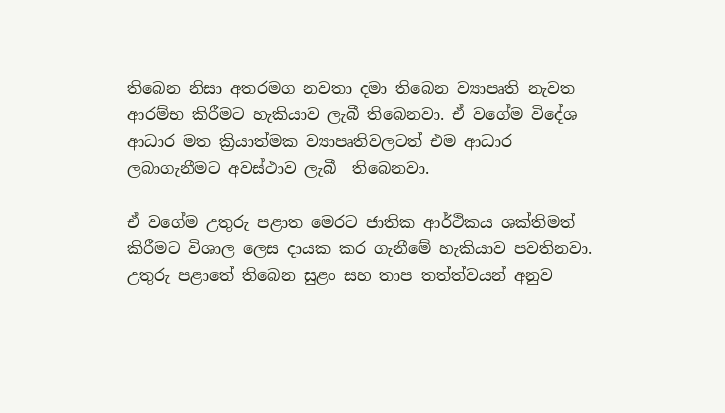තිබෙන නිසා අතරමග නවතා දමා තිබෙන ව්‍යාපෘති නැවත ආරම්භ කිරීමට හැකියාව ලැබී තිබෙනවා. ඒ වගේම විදේශ ආධාර මත ක්‍රියාත්මක ව්‍යාපෘතිවලටත් එම ආධාර ලබාගැනීමට අවස්ථාව ලැබී  තිබෙනවා.

ඒ වගේම උතුරු පළාත මෙරට ජාතික ආර්ථිකය ශක්තිමත් කිරීමට විශාල ලෙස දායක කර ගැනීමේ හැකියාව පවතිනවා. උතුරු පළාතේ තිබෙන සුළං සහ තාප තත්ත්වයන් අනුව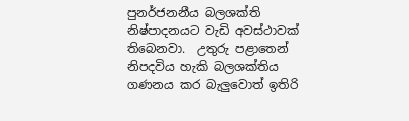පුනර්ජනනීය බලශක්ති නිෂ්පාදනයට වැඩි අවස්ථාවක් තිබෙනවා.  උතුරු පළාතෙන් නිපදවිය හැකි බලශක්තිය ගණනය කර බැලුවොත් ඉතිරි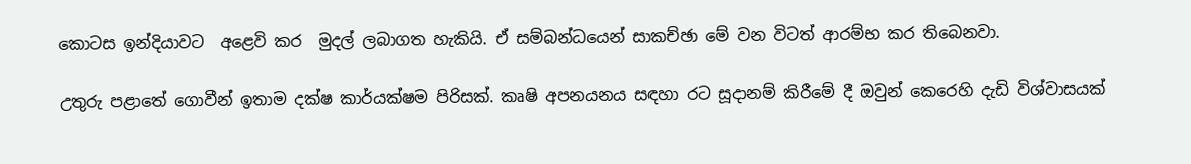කොටස ඉන්දියාවට  අළෙවි කර  මුදල් ලබාගත හැකියි. ඒ සම්බන්ධයෙන් සාකච්ඡා මේ වන විටත් ආරම්භ කර තිබෙනවා.

උතුරු පළාතේ ගොවීන් ඉතාම දක්ෂ කාර්යක්ෂම පිරිසක්. කෘෂි අපනයනය සඳහා රට සූදානම් කිරීමේ දී ඔවුන් කෙරෙහි දැඩි විශ්වාසයක්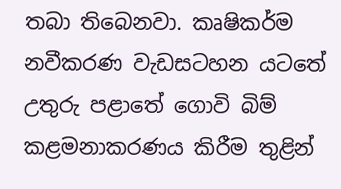තබා තිබෙනවා. කෘෂිකර්ම නවීකරණ වැඩසටහන යටතේ උතුරු පළාතේ ගොවි බිම් කළමනාකරණය කිරීම තුළින්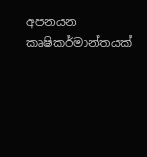අපනයන කෘෂිකර්මාන්තයක්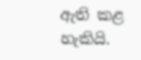ඇති කළ හැකියි.